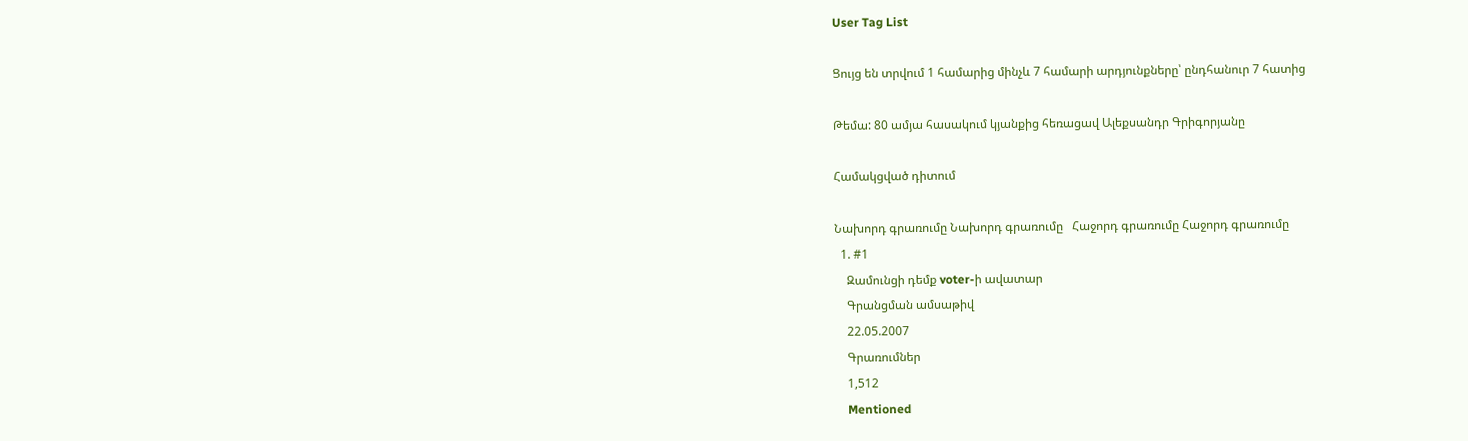User Tag List

Ցույց են տրվում 1 համարից մինչև 7 համարի արդյունքները՝ ընդհանուր 7 հատից

Թեմա: 80 ամյա հասակում կյանքից հեռացավ Ալեքսանդր Գրիգորյանը

Համակցված դիտում

Նախորդ գրառումը Նախորդ գրառումը   Հաջորդ գրառումը Հաջորդ գրառումը
  1. #1
    Զամունցի դեմք voter-ի ավատար
    Գրանցման ամսաթիվ
    22.05.2007
    Գրառումներ
    1,512
    Mentioned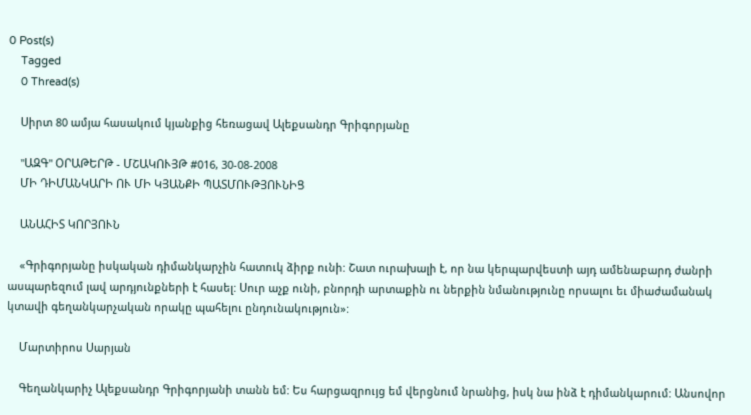0 Post(s)
    Tagged
    0 Thread(s)

    Սիրտ 80 ամյա հասակում կյանքից հեռացավ Ալեքսանդր Գրիգորյանը

    "ԱԶԳ" ՕՐԱԹԵՐԹ - ՄՇԱԿՈՒՅԹ #016, 30-08-2008
    ՄԻ ԴԻՄԱՆԿԱՐԻ ՈՒ ՄԻ ԿՅԱՆՔԻ ՊԱՏՄՈՒԹՅՈՒՆԻՑ

    ԱՆԱՀԻՏ ԿՈՐՅՈՒՆ

    «Գրիգորյանը իսկական դիմանկարչին հատուկ ձիրք ունի: Շատ ուրախալի է, որ նա կերպարվեստի այդ ամենաբարդ ժանրի ասպարեզում լավ արդյունքների է հասել: Սուր աչք ունի, բնորդի արտաքին ու ներքին նմանությունը որսալու եւ միաժամանակ կտավի գեղանկարչական որակը պահելու ընդունակություն»:

    Մարտիրոս Սարյան

    Գեղանկարիչ Ալեքսանդր Գրիգորյանի տանն եմ: Ես հարցազրույց եմ վերցնում նրանից, իսկ նա ինձ է դիմանկարում: Անսովոր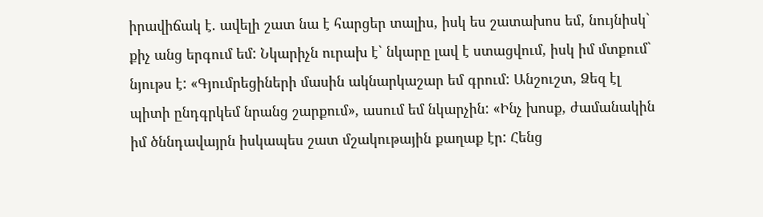իրավիճակ է. ավելի շատ նա է հարցեր տալիս, իսկ ես շատախոս եմ, նույնիսկ` քիչ անց երգում եմ: Նկարիչն ուրախ է` նկարը լավ է ստացվում, իսկ իմ մտքում` նյութս է: «Գյումրեցիների մասին ակնարկաշար եմ գրում: Անշուշտ, Ձեզ էլ պիտի ընդգրկեմ նրանց շարքում», ասում եմ նկարչին: «Ինչ խոսք, ժամանակին իմ ծննդավայրն իսկապես շատ մշակութային քաղաք էր: Հենց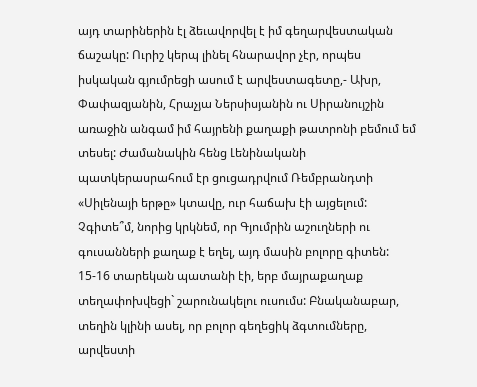այդ տարիներին էլ ձեւավորվել է իմ գեղարվեստական ճաշակը: Ուրիշ կերպ լինել հնարավոր չէր, որպես իսկական գյումրեցի ասում է արվեստագետը,- Ախր, Փափազյանին, Հրաչյա Ներսիսյանին ու Սիրանույշին առաջին անգամ իմ հայրենի քաղաքի թատրոնի բեմում եմ տեսել: Ժամանակին հենց Լենինականի պատկերասրահում էր ցուցադրվում Ռեմբրանդտի «Սիլենայի երթը» կտավը, ուր հաճախ էի այցելում: Չգիտե՞մ, նորից կրկնեմ, որ Գյումրին աշուղների ու գուսանների քաղաք է եղել, այդ մասին բոլորը գիտեն: 15-16 տարեկան պատանի էի, երբ մայրաքաղաք տեղափոխվեցի` շարունակելու ուսումս: Բնականաբար, տեղին կլինի ասել, որ բոլոր գեղեցիկ ձգտումները, արվեստի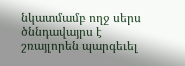նկատմամբ ողջ սերս ծննդավայրս է շռայլորեն պարգեւել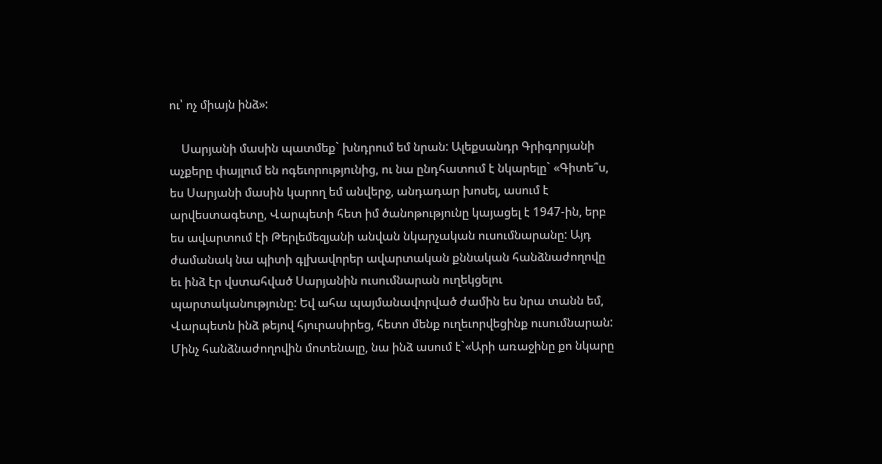ու՝ ոչ միայն ինձ»:

    Սարյանի մասին պատմեք` խնդրում եմ նրան: Ալեքսանդր Գրիգորյանի աչքերը փայլում են ոգեւորությունից, ու նա ընդհատում է նկարելը` «Գիտե՞ս, ես Սարյանի մասին կարող եմ անվերջ, անդադար խոսել, ասում է արվեստագետը, Վարպետի հետ իմ ծանոթությունը կայացել է 1947-ին, երբ ես ավարտում էի Թերլեմեզյանի անվան նկարչական ուսումնարանը: Այդ ժամանակ նա պիտի գլխավորեր ավարտական քննական հանձնաժողովը եւ ինձ էր վստահված Սարյանին ուսումնարան ուղեկցելու պարտականությունը: Եվ ահա պայմանավորված ժամին ես նրա տանն եմ, Վարպետն ինձ թեյով հյուրասիրեց, հետո մենք ուղեւորվեցինք ուսումնարան: Մինչ հանձնաժողովին մոտենալը, նա ինձ ասում է`«Արի առաջինը քո նկարը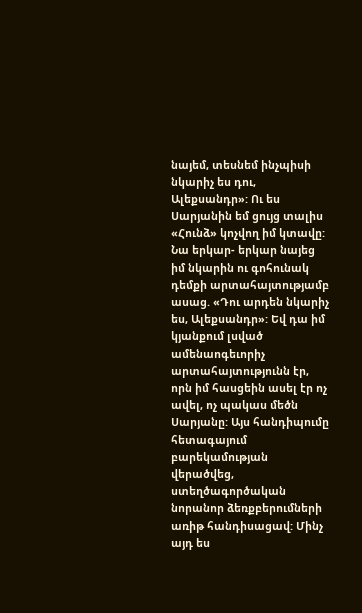նայեմ, տեսնեմ ինչպիսի նկարիչ ես դու, Ալեքսանդր»: Ու ես Սարյանին եմ ցույց տալիս «Հունձ» կոչվող իմ կտավը: Նա երկար- երկար նայեց իմ նկարին ու գոհունակ դեմքի արտահայտությամբ ասաց. «Դու արդեն նկարիչ ես, Ալեքսանդր»: Եվ դա իմ կյանքում լսված ամենաոգեւորիչ արտահայտությունն էր, որն իմ հասցեին ասել էր ոչ ավել, ոչ պակաս մեծն Սարյանը: Այս հանդիպումը հետագայում բարեկամության վերածվեց, ստեղծագործական նորանոր ձեռքբերումների առիթ հանդիսացավ: Մինչ այդ ես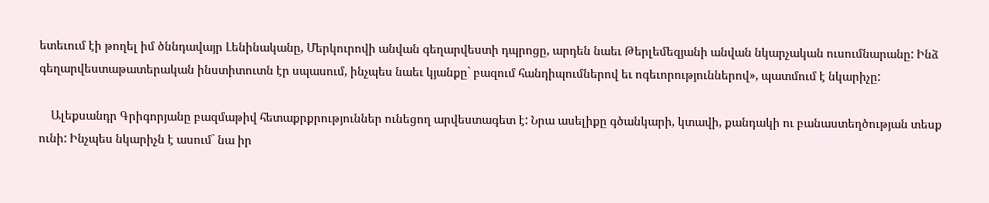ետեւում էի թողել իմ ծննդավայր Լենինականը, Մերկուրովի անվան գեղարվեստի դպրոցը, արդեն նաեւ Թերլեմեզյանի անվան նկարչական ուսումնարանը: Ինձ գեղարվեստաթատերական ինստիտուտն էր սպասում, ինչպես նաեւ կյանքը` բազում հանդիպումներով եւ ոգեւորություններով», պատմում է նկարիչը:

    Ալեքսանդր Գրիգորյանը բազմաթիվ հետաքրքրություններ ունեցող արվեստագետ է: Նրա ասելիքը գծանկարի, կտավի, քանդակի ու բանաստեղծության տեսք ունի: Ինչպես նկարիչն է ասում` նա իր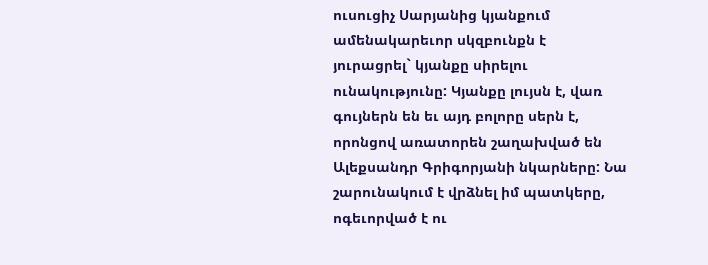ուսուցիչ Սարյանից կյանքում ամենակարեւոր սկզբունքն է յուրացրել` կյանքը սիրելու ունակությունը: Կյանքը լույսն է, վառ գույներն են եւ այդ բոլորը սերն է, որոնցով առատորեն շաղախված են Ալեքսանդր Գրիգորյանի նկարները: Նա շարունակում է վրձնել իմ պատկերը, ոգեւորված է ու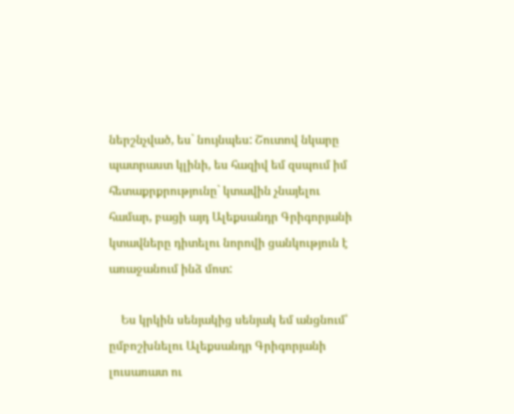ներշնչված, ես` նույնպես: Շուտով նկարը պատրաստ կլինի, ես հազիվ եմ զսպում իմ հետաքրքրությունը` կտավին չնայելու համար, բացի այդ Ալեքսանդր Գրիգորյանի կտավները դիտելու նորովի ցանկություն է առաջանում ինձ մոտ:

    Ես կրկին սենյակից սենյակ եմ անցնում՝ ըմբոշխնելու Ալեքսանդր Գրիգորյանի լուսառատ ու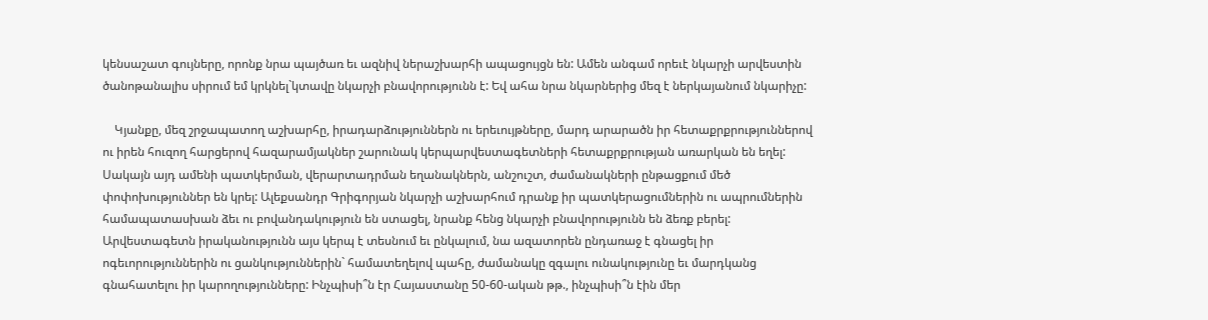կենսաշատ գույները, որոնք նրա պայծառ եւ ազնիվ ներաշխարհի ապացույցն են: Ամեն անգամ որեւէ նկարչի արվեստին ծանոթանալիս սիրում եմ կրկնել`կտավը նկարչի բնավորությունն է: Եվ ահա նրա նկարներից մեզ է ներկայանում նկարիչը:

    Կյանքը, մեզ շրջապատող աշխարհը, իրադարձություններն ու երեւույթները, մարդ արարածն իր հետաքրքրություններով ու իրեն հուզող հարցերով հազարամյակներ շարունակ կերպարվեստագետների հետաքրքրության առարկան են եղել: Սակայն այդ ամենի պատկերման, վերարտադրման եղանակներն, անշուշտ, ժամանակների ընթացքում մեծ փոփոխություններ են կրել: Ալեքսանդր Գրիգորյան նկարչի աշխարհում դրանք իր պատկերացումներին ու ապրումներին համապատասխան ձեւ ու բովանդակություն են ստացել, նրանք հենց նկարչի բնավորությունն են ձեռք բերել: Արվեստագետն իրականությունն այս կերպ է տեսնում եւ ընկալում, նա ազատորեն ընդառաջ է գնացել իր ոգեւորություններին ու ցանկություններին` համատեղելով պահը, ժամանակը զգալու ունակությունը եւ մարդկանց գնահատելու իր կարողությունները: Ինչպիսի՞ն էր Հայաստանը 50-60-ական թթ., ինչպիսի՞ն էին մեր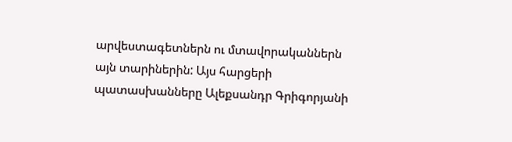արվեստագետներն ու մտավորականներն այն տարիներին: Այս հարցերի պատասխանները Ալեքսանդր Գրիգորյանի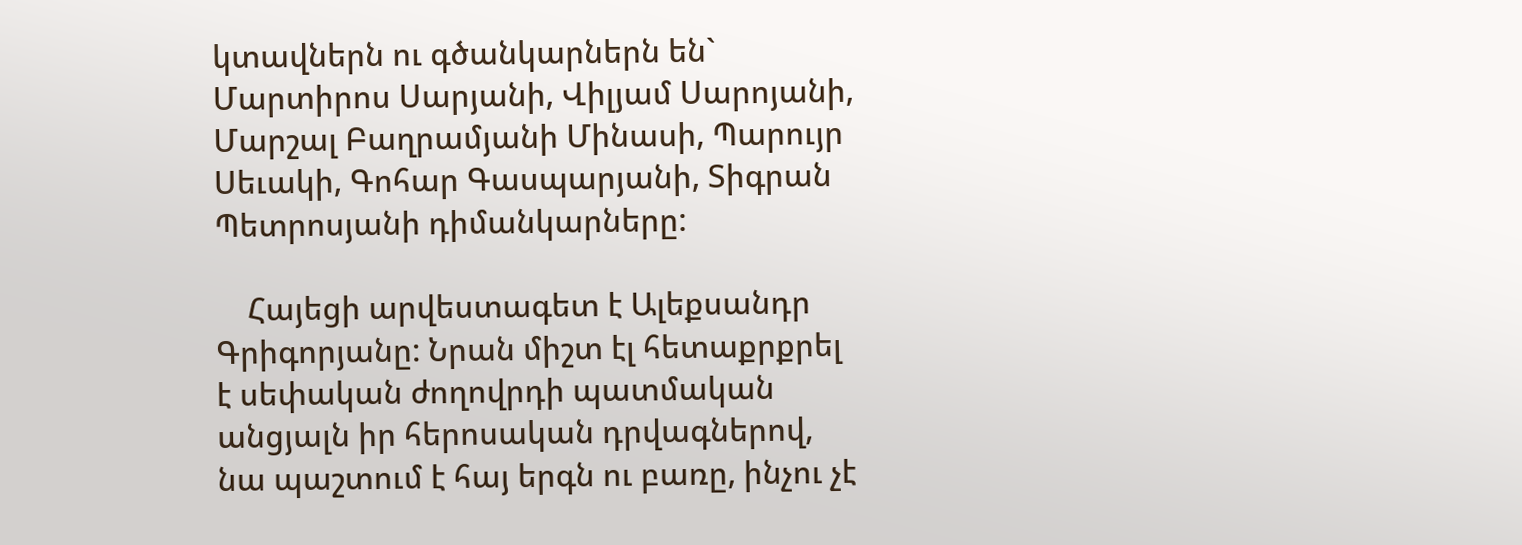կտավներն ու գծանկարներն են` Մարտիրոս Սարյանի, Վիլյամ Սարոյանի, Մարշալ Բաղրամյանի Մինասի, Պարույր Սեւակի, Գոհար Գասպարյանի, Տիգրան Պետրոսյանի դիմանկարները:

    Հայեցի արվեստագետ է Ալեքսանդր Գրիգորյանը: Նրան միշտ էլ հետաքրքրել է սեփական ժողովրդի պատմական անցյալն իր հերոսական դրվագներով, նա պաշտում է հայ երգն ու բառը, ինչու չէ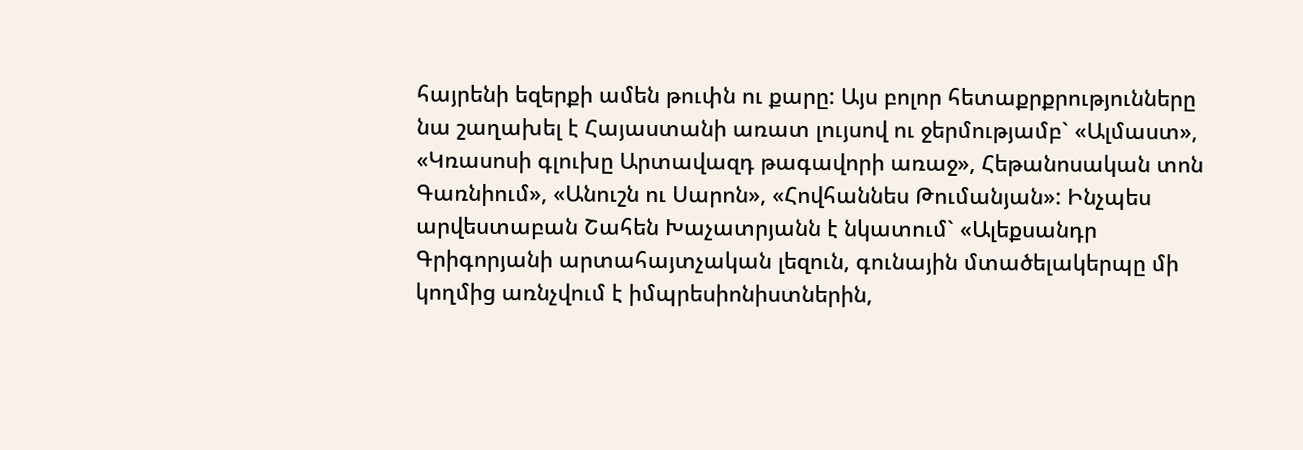հայրենի եզերքի ամեն թուփն ու քարը: Այս բոլոր հետաքրքրությունները նա շաղախել է Հայաստանի առատ լույսով ու ջերմությամբ` «Ալմաստ», «Կռասոսի գլուխը Արտավազդ թագավորի առաջ», Հեթանոսական տոն Գառնիում», «Անուշն ու Սարոն», «Հովհաննես Թումանյան»: Ինչպես արվեստաբան Շահեն Խաչատրյանն է նկատում` «Ալեքսանդր Գրիգորյանի արտահայտչական լեզուն, գունային մտածելակերպը մի կողմից առնչվում է իմպրեսիոնիստներին,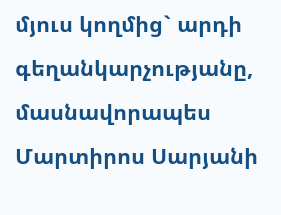մյուս կողմից` արդի գեղանկարչությանը, մասնավորապես Մարտիրոս Սարյանի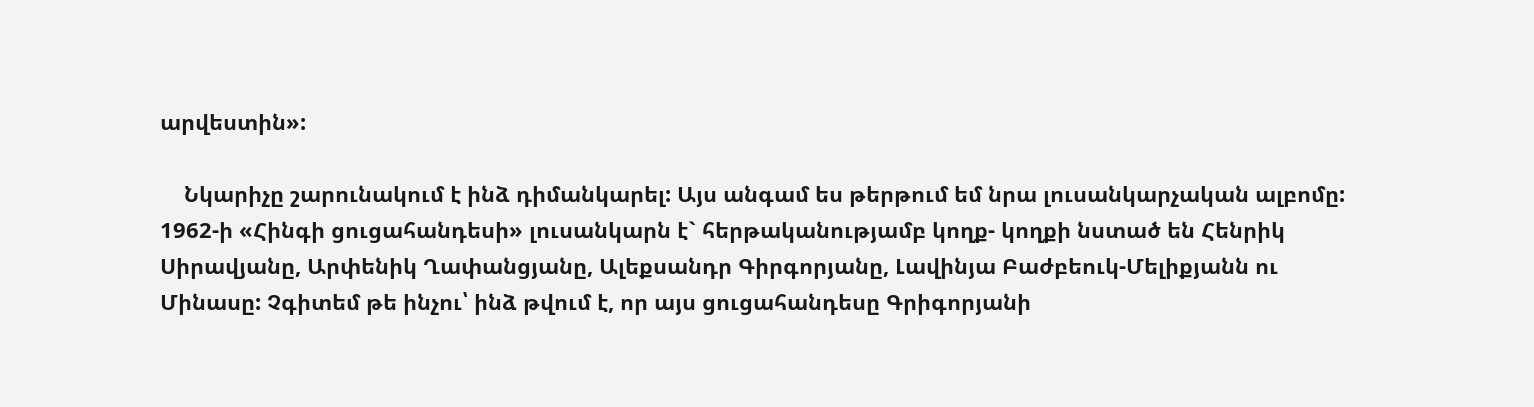արվեստին»:

    Նկարիչը շարունակում է ինձ դիմանկարել: Այս անգամ ես թերթում եմ նրա լուսանկարչական ալբոմը: 1962-ի «Հինգի ցուցահանդեսի» լուսանկարն է` հերթականությամբ կողք- կողքի նստած են Հենրիկ Սիրավյանը, Արփենիկ Ղափանցյանը, Ալեքսանդր Գիրգորյանը, Լավինյա Բաժբեուկ-Մելիքյանն ու Մինասը: Չգիտեմ թե ինչու՝ ինձ թվում է, որ այս ցուցահանդեսը Գրիգորյանի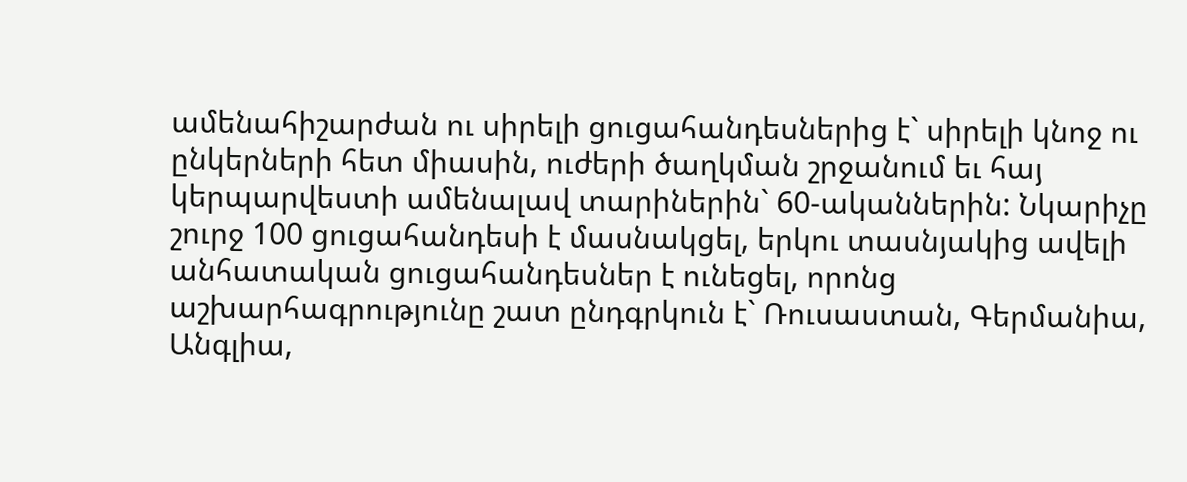ամենահիշարժան ու սիրելի ցուցահանդեսներից է` սիրելի կնոջ ու ընկերների հետ միասին, ուժերի ծաղկման շրջանում եւ հայ կերպարվեստի ամենալավ տարիներին` 60-ականներին: Նկարիչը շուրջ 100 ցուցահանդեսի է մասնակցել, երկու տասնյակից ավելի անհատական ցուցահանդեսներ է ունեցել, որոնց աշխարհագրությունը շատ ընդգրկուն է` Ռուսաստան, Գերմանիա, Անգլիա,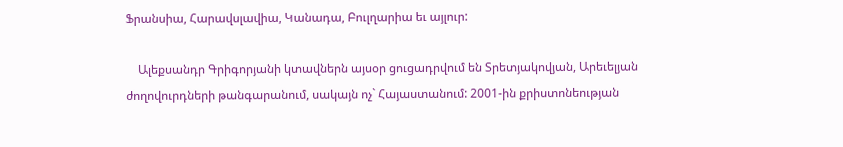Ֆրանսիա, Հարավսլավիա, Կանադա, Բուլղարիա եւ այլուր:

    Ալեքսանդր Գրիգորյանի կտավներն այսօր ցուցադրվում են Տրետյակովյան, Արեւելյան ժողովուրդների թանգարանում, սակայն ոչ` Հայաստանում: 2001-ին քրիստոնեության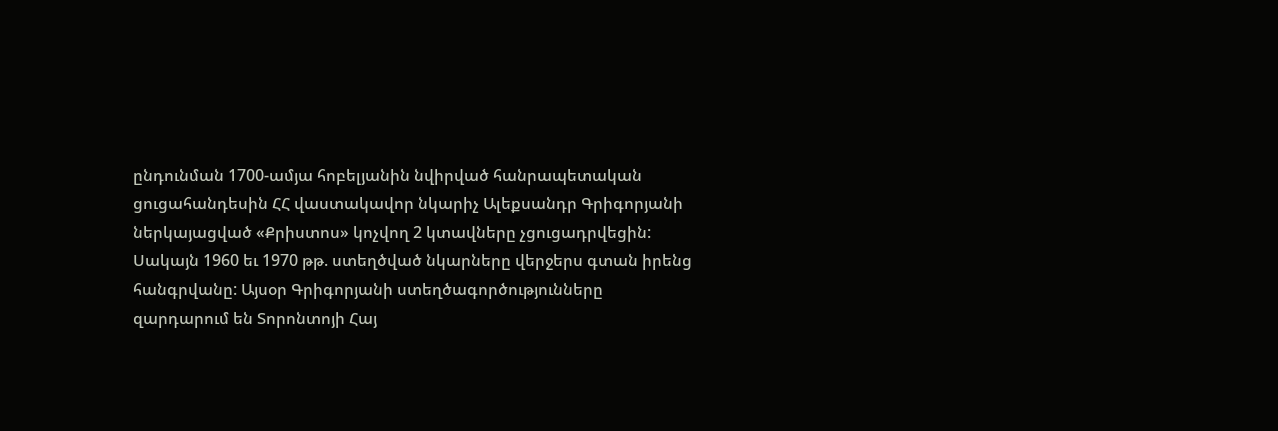ընդունման 1700-ամյա հոբելյանին նվիրված հանրապետական ցուցահանդեսին ՀՀ վաստակավոր նկարիչ Ալեքսանդր Գրիգորյանի ներկայացված «Քրիստոս» կոչվող 2 կտավները չցուցադրվեցին: Սակայն 1960 եւ 1970 թթ. ստեղծված նկարները վերջերս գտան իրենց հանգրվանը: Այսօր Գրիգորյանի ստեղծագործությունները զարդարում են Տորոնտոյի Հայ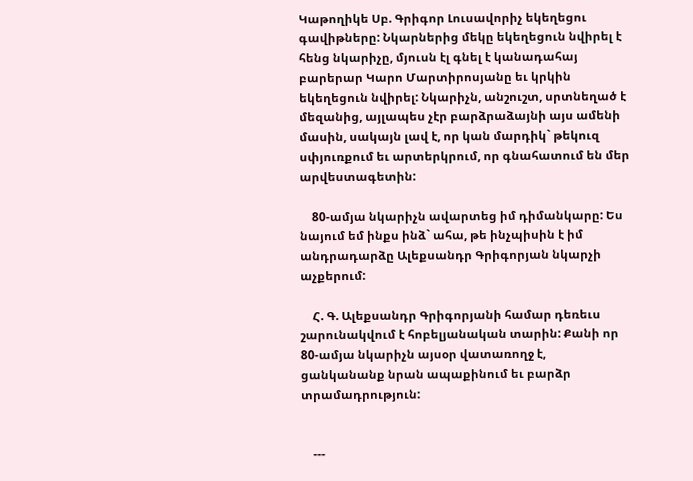Կաթողիկե Սբ. Գրիգոր Լուսավորիչ եկեղեցու գավիթները: Նկարներից մեկը եկեղեցուն նվիրել է հենց նկարիչը, մյուսն էլ գնել է կանադահայ բարերար Կարո Մարտիրոսյանը եւ կրկին եկեղեցուն նվիրել: Նկարիչն, անշուշտ, սրտնեղած է մեզանից, այլապես չէր բարձրաձայնի այս ամենի մասին, սակայն լավ է, որ կան մարդիկ` թեկուզ սփյուռքում եւ արտերկրում, որ գնահատում են մեր արվեստագետին:

    80-ամյա նկարիչն ավարտեց իմ դիմանկարը: Ես նայում եմ ինքս ինձ` ահա, թե ինչպիսին է իմ անդրադարձը Ալեքսանդր Գրիգորյան նկարչի աչքերում:

    Հ. Գ. Ալեքսանդր Գրիգորյանի համար դեռեւս շարունակվում է հոբելյանական տարին: Քանի որ 80-ամյա նկարիչն այսօր վատառողջ է, ցանկանանք նրան ապաքինում եւ բարձր տրամադրություն:


    ---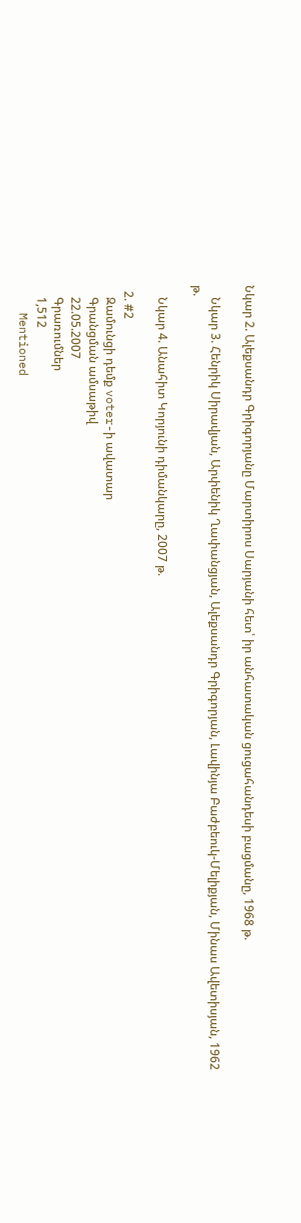Նկար 2. Ալեքսանդր Գրիգորյանը Մարտիրոս Սարյանի հետ՝ իր անհատական ցուցահանդեսի բացմանը, 1968 թ.

    Նկար 3. Հենրիկ Սիրավյան, Արփենիկ Ղափանցյան, Ալեքսանդր Գրիգորյան, Լավինյա Բաժբեուկ-Մելիքյան, Մինաս Ավետիսյան, 1962 թ.

    Նկար 4. Անահիտ Կորյունի դիմանկարը, 2007 թ.

  2. #2
    Զամունցի դեմք voter-ի ավատար
    Գրանցման ամսաթիվ
    22.05.2007
    Գրառումներ
    1,512
    Mentioned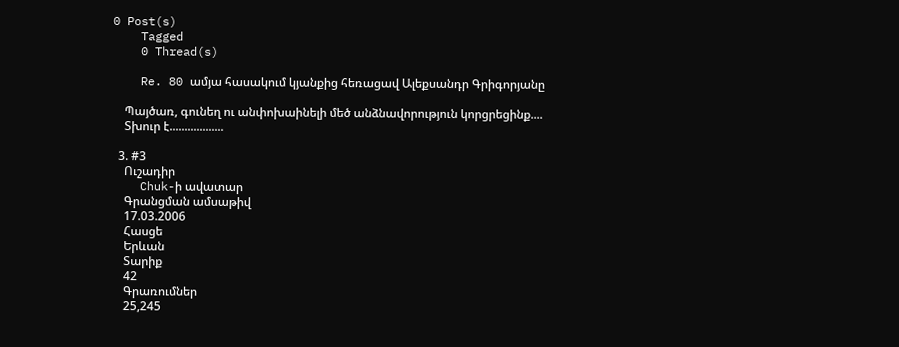0 Post(s)
    Tagged
    0 Thread(s)

    Re. 80 ամյա հասակում կյանքից հեռացավ Ալեքսանդր Գրիգորյանը

    Պայծառ, գունեղ ու անփոխաինելի մեծ անձնավորություն կորցրեցինք....
    Տխուր է..................

  3. #3
    Ուշադիր
    Chuk-ի ավատար
    Գրանցման ամսաթիվ
    17.03.2006
    Հասցե
    Երևան
    Տարիք
    42
    Գրառումներ
    25,245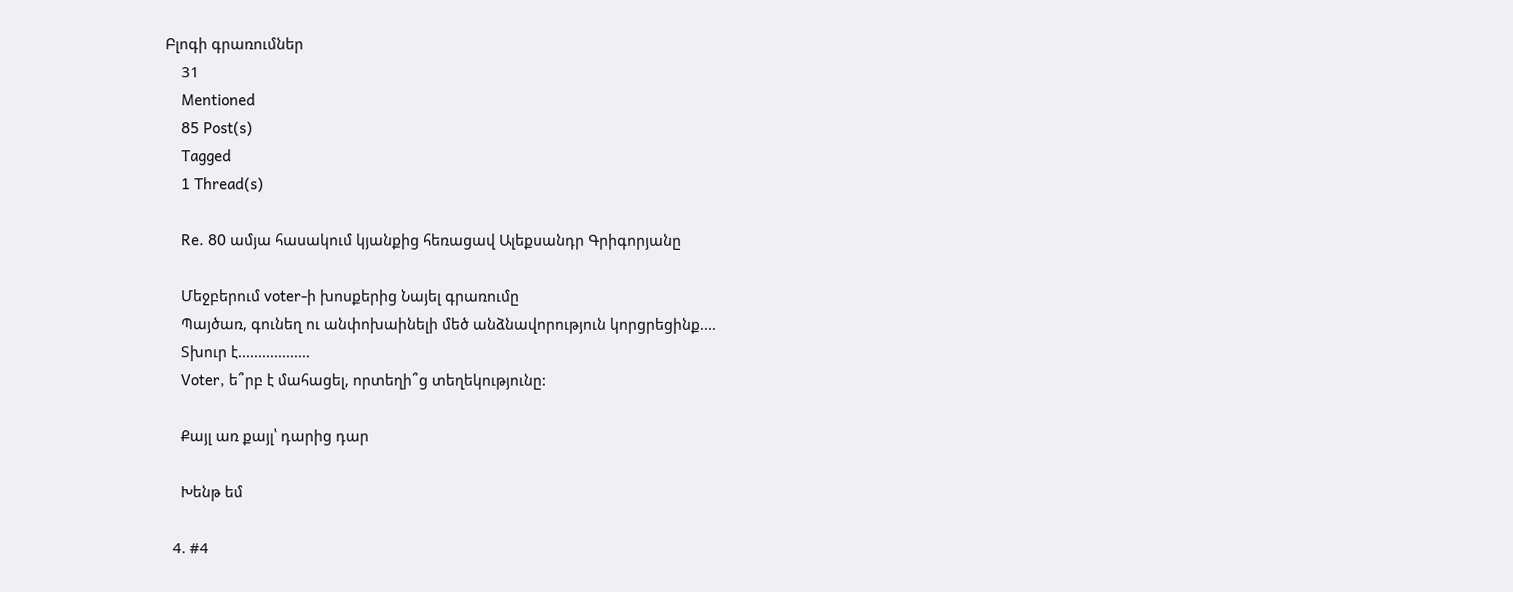Բլոգի գրառումներ
    31
    Mentioned
    85 Post(s)
    Tagged
    1 Thread(s)

    Re. 80 ամյա հասակում կյանքից հեռացավ Ալեքսանդր Գրիգորյանը

    Մեջբերում voter-ի խոսքերից Նայել գրառումը
    Պայծառ, գունեղ ու անփոխաինելի մեծ անձնավորություն կորցրեցինք....
    Տխուր է..................
    Voter, ե՞րբ է մահացել, որտեղի՞ց տեղեկությունը:

    Քայլ առ քայլ՝ դարից դար

    Խենթ եմ

  4. #4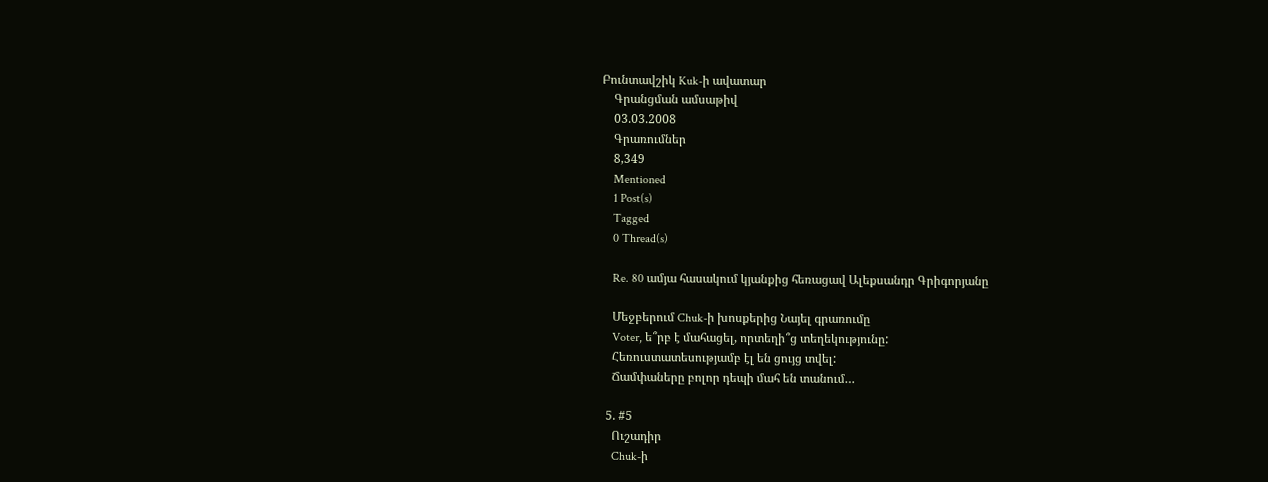Բունտավշիկ Kuk-ի ավատար
    Գրանցման ամսաթիվ
    03.03.2008
    Գրառումներ
    8,349
    Mentioned
    1 Post(s)
    Tagged
    0 Thread(s)

    Re. 80 ամյա հասակում կյանքից հեռացավ Ալեքսանդր Գրիգորյանը

    Մեջբերում Chuk-ի խոսքերից Նայել գրառումը
    Voter, ե՞րբ է մահացել, որտեղի՞ց տեղեկությունը:
    Հեռուստատեսությամբ էլ են ցույց տվել:
    Ճամփաները բոլոր դեպի մահ են տանում…

  5. #5
    Ուշադիր
    Chuk-ի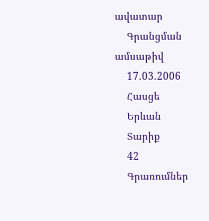ավատար
    Գրանցման ամսաթիվ
    17.03.2006
    Հասցե
    Երևան
    Տարիք
    42
    Գրառումներ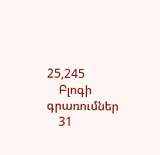25,245
    Բլոգի գրառումներ
    31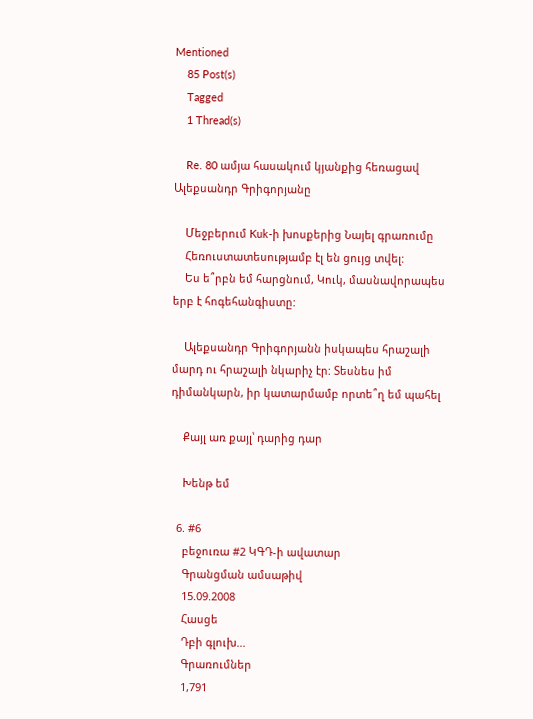Mentioned
    85 Post(s)
    Tagged
    1 Thread(s)

    Re. 80 ամյա հասակում կյանքից հեռացավ Ալեքսանդր Գրիգորյանը

    Մեջբերում Kuk-ի խոսքերից Նայել գրառումը
    Հեռուստատեսությամբ էլ են ցույց տվել:
    Ես ե՞րբն եմ հարցնում, Կուկ, մասնավորապես երբ է հոգեհանգիստը:

    Ալեքսանդր Գրիգորյանն իսկապես հրաշալի մարդ ու հրաշալի նկարիչ էր: Տեսնես իմ դիմանկարն, իր կատարմամբ որտե՞ղ եմ պահել

    Քայլ առ քայլ՝ դարից դար

    Խենթ եմ

  6. #6
    բեջուռա #2 ԿԳԴ-ի ավատար
    Գրանցման ամսաթիվ
    15.09.2008
    Հասցե
    Դբի գլուխ...
    Գրառումներ
    1,791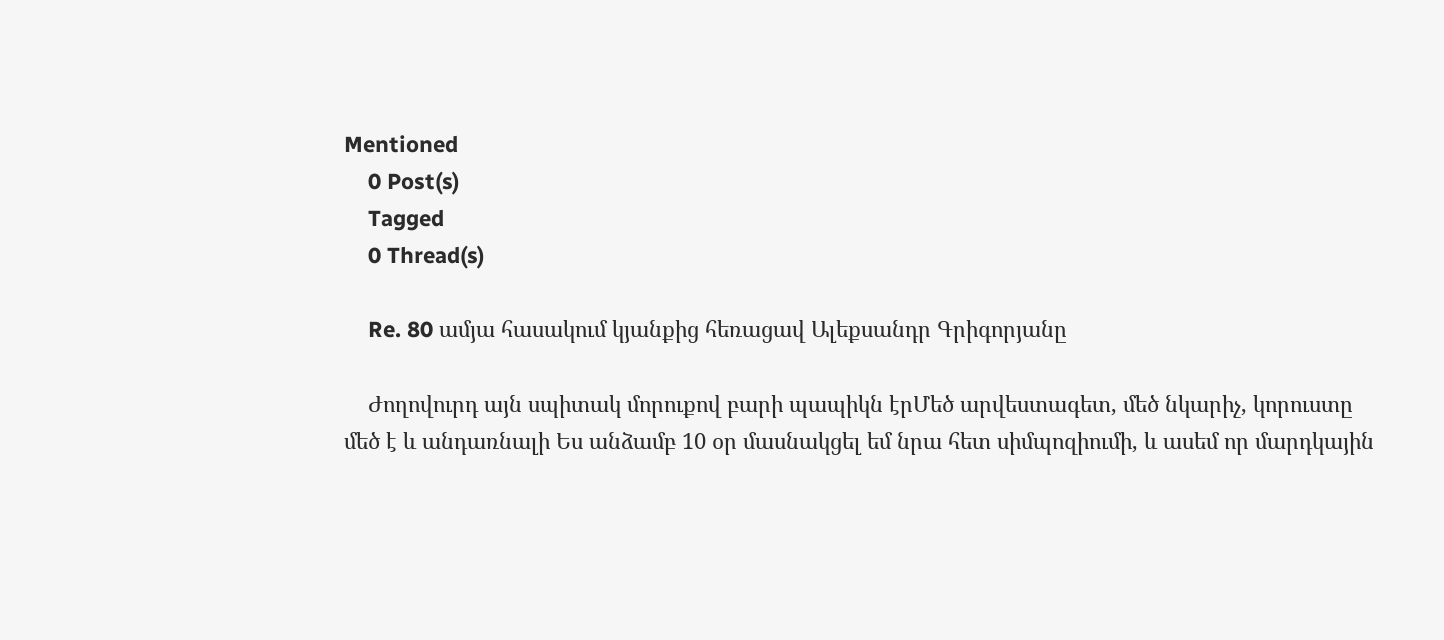Mentioned
    0 Post(s)
    Tagged
    0 Thread(s)

    Re. 80 ամյա հասակում կյանքից հեռացավ Ալեքսանդր Գրիգորյանը

    Ժողովուրդ այն սպիտակ մորուքով բարի պապիկն էրՄեծ արվեստագետ, մեծ նկարիչ, կորուստը մեծ է և անդառնալի Ես անձամբ 10 օր մասնակցել եմ նրա հետ սիմպոզիումի, և ասեմ որ մարդկային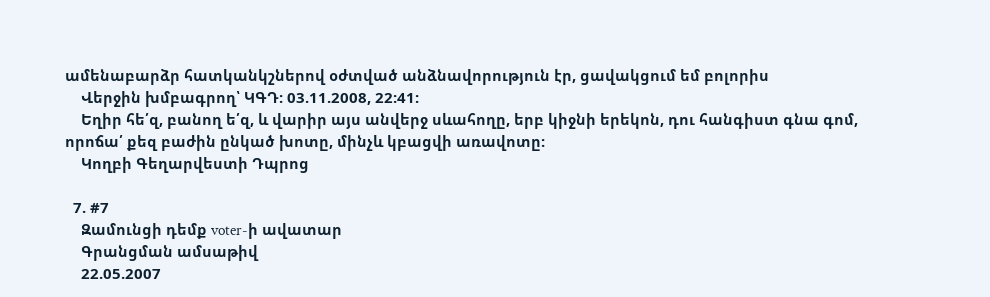ամենաբարձր հատկանկշներով օժտված անձնավորություն էր, ցավակցում եմ բոլորիս
    Վերջին խմբագրող՝ ԿԳԴ: 03.11.2008, 22:41:
    Եղիր հե՛զ, բանող ե՛զ, և վարիր այս անվերջ սևահողը, երբ կիջնի երեկոն, դու հանգիստ գնա գոմ, որոճա՛ քեզ բաժին ընկած խոտը, մինչև կբացվի առավոտը:
    Կողբի Գեղարվեստի Դպրոց

  7. #7
    Զամունցի դեմք voter-ի ավատար
    Գրանցման ամսաթիվ
    22.05.2007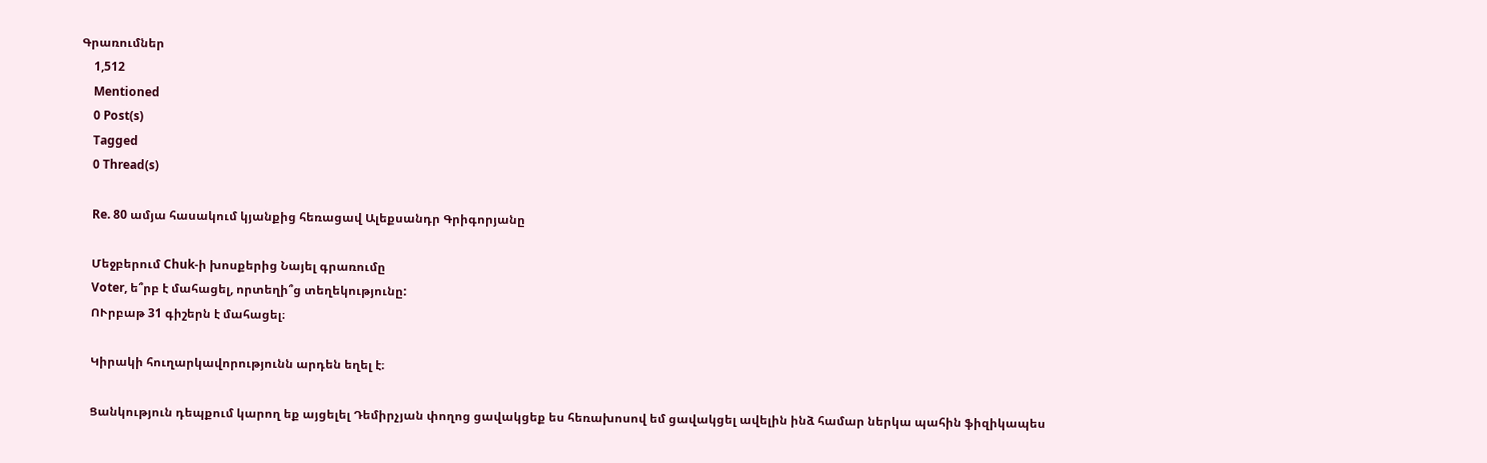Գրառումներ
    1,512
    Mentioned
    0 Post(s)
    Tagged
    0 Thread(s)

    Re. 80 ամյա հասակում կյանքից հեռացավ Ալեքսանդր Գրիգորյանը

    Մեջբերում Chuk-ի խոսքերից Նայել գրառումը
    Voter, ե՞րբ է մահացել, որտեղի՞ց տեղեկությունը:
    ՈՒրբաթ 31 գիշերն է մահացել։

    Կիրակի հուղարկավորությունն արդեն եղել է։

    Ցանկություն դեպքում կարող եք այցելել Դեմիրչյան փողոց ցավակցեք ես հեռախոսով եմ ցավակցել ավելին ինձ համար ներկա պահին ֆիզիկապես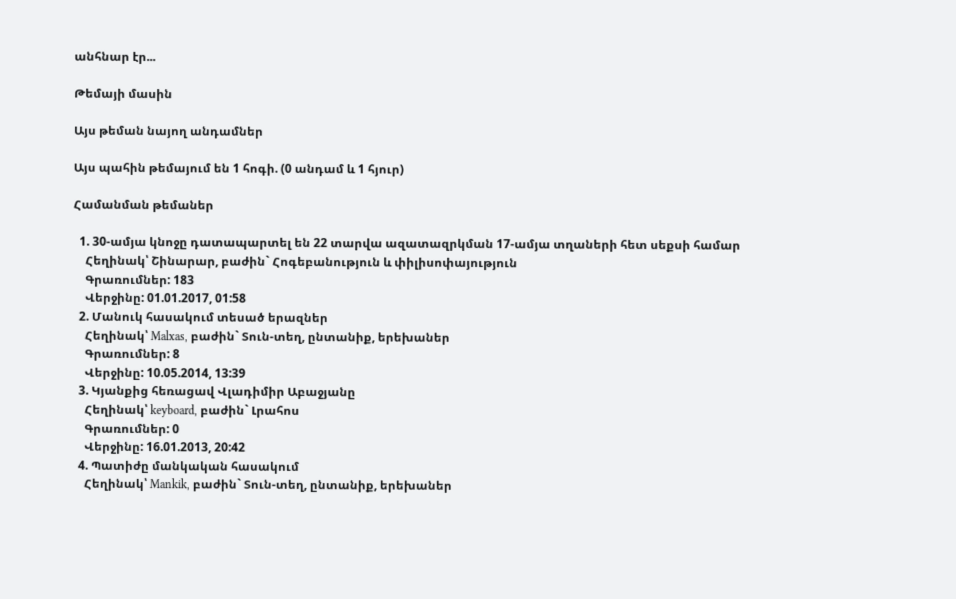անհնար էր...

Թեմայի մասին

Այս թեման նայող անդամներ

Այս պահին թեմայում են 1 հոգի. (0 անդամ և 1 հյուր)

Համանման թեմաներ

  1. 30-ամյա կնոջը դատապարտել են 22 տարվա ազատազրկման 17-ամյա տղաների հետ սեքսի համար
    Հեղինակ՝ Շինարար, բաժին` Հոգեբանություն և փիլիսոփայություն
    Գրառումներ: 183
    Վերջինը: 01.01.2017, 01:58
  2. Մանուկ հասակում տեսած երազներ
    Հեղինակ՝ Malxas, բաժին` Տուն-տեղ, ընտանիք, երեխաներ
    Գրառումներ: 8
    Վերջինը: 10.05.2014, 13:39
  3. Կյանքից հեռացավ Վլադիմիր Աբաջյանը
    Հեղինակ՝ keyboard, բաժին` Լրահոս
    Գրառումներ: 0
    Վերջինը: 16.01.2013, 20:42
  4. Պատիժը մանկական հասակում
    Հեղինակ՝ Mankik, բաժին` Տուն-տեղ, ընտանիք, երեխաներ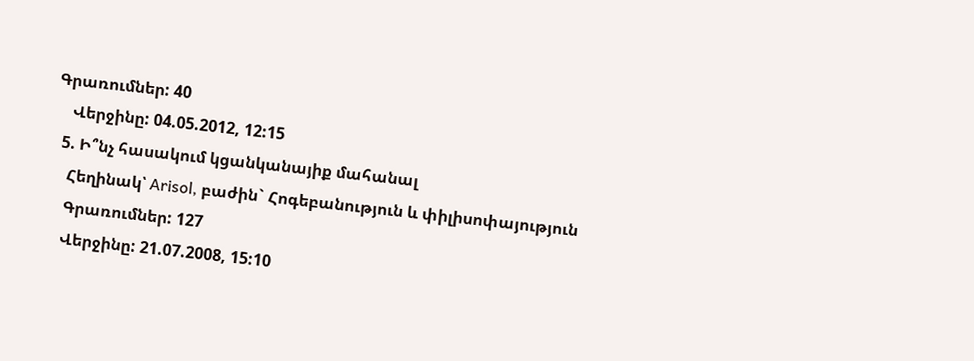Գրառումներ: 40
    Վերջինը: 04.05.2012, 12:15
  5. Ի՞նչ հասակում կցանկանայիք մահանալ
    Հեղինակ՝ Arisol, բաժին` Հոգեբանություն և փիլիսոփայություն
    Գրառումներ: 127
    Վերջինը: 21.07.2008, 15:10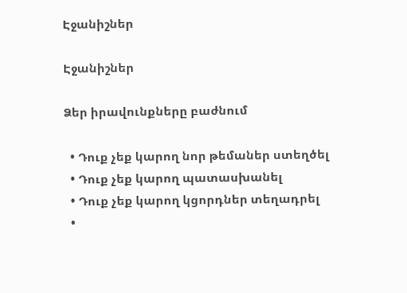Էջանիշներ

Էջանիշներ

Ձեր իրավունքները բաժնում

  • Դուք չեք կարող նոր թեմաներ ստեղծել
  • Դուք չեք կարող պատասխանել
  • Դուք չեք կարող կցորդներ տեղադրել
  •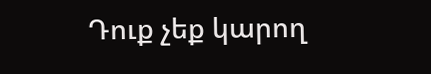Դուք չեք կարող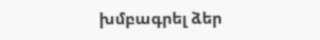խմբագրել ձեր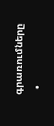գրառումները
  •